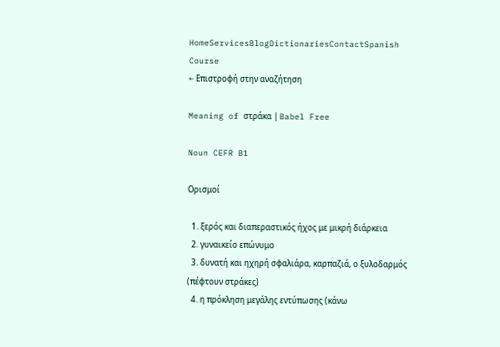HomeServicesBlogDictionariesContactSpanish Course
← Επιστροφή στην αναζήτηση

Meaning of στράκα | Babel Free

Noun CEFR B1

Ορισμοί

  1. ξερός και διαπεραστικός ήχος με μικρή διάρκεια
  2. γυναικείο επώνυμο
  3. δυνατή και ηχηρή σφαλιάρα, καρπαζιά, ο ξυλοδαρμός (πέφτουν στράκες)
  4. η πρόκληση μεγάλης εντύπωσης (κάνω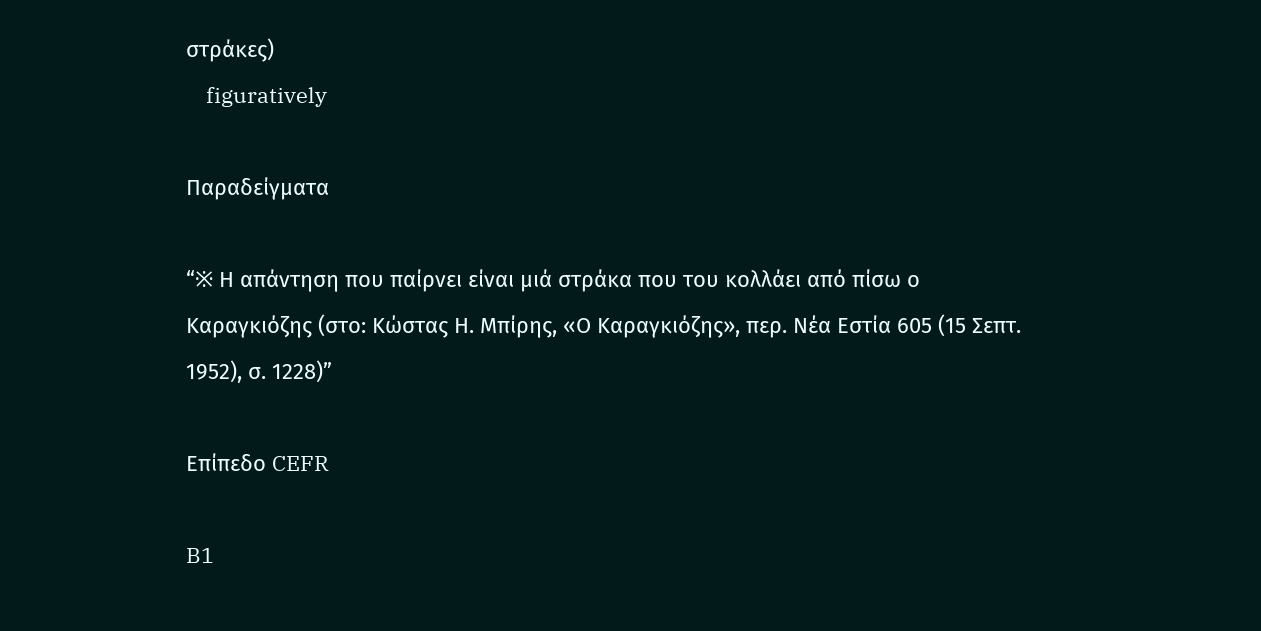στράκες)
    figuratively

Παραδείγματα

“※ Η απάντηση που παίρνει είναι μιά στράκα που του κολλάει από πίσω ο Καραγκιόζης (στο: Κώστας Η. Μπίρης, «Ο Καραγκιόζης», περ. Νέα Εστία 605 (15 Σεπτ. 1952), σ. 1228)”

Επίπεδο CEFR

B1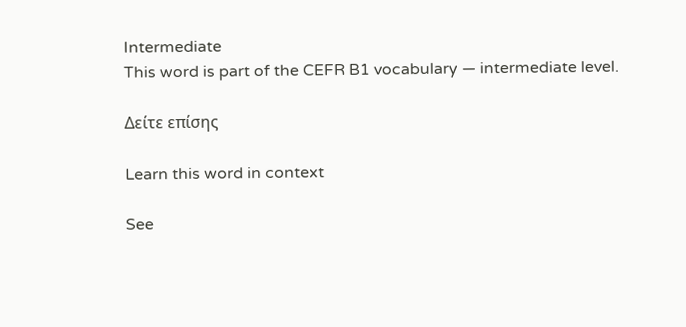Intermediate
This word is part of the CEFR B1 vocabulary — intermediate level.

Δείτε επίσης

Learn this word in context

See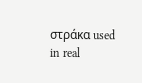στράκα used in real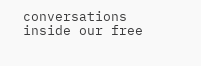conversations inside our free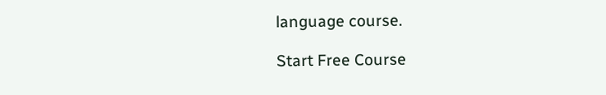language course.

Start Free Course